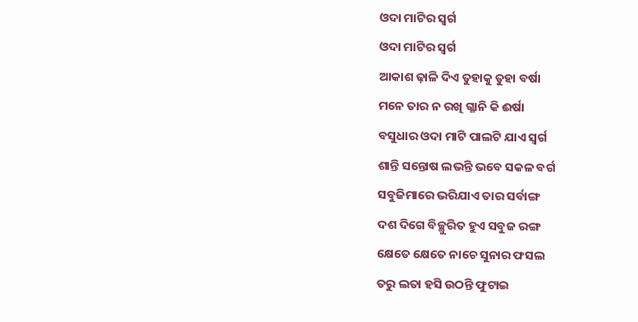ଓଦା ମାଟିର ସ୍ବର୍ଗ
ଓଦା ମାଟିର ସ୍ବର୍ଗ
ଆକାଶ ଢ଼ାଳି ଦିଏ ତୁହାକୁ ତୁହା ବର୍ଷା
ମନେ ତାର ନ ରଖି ଗ୍ଳାନି କି ଈର୍ଷା
ବସୁଧାର ଓଦା ମାଟି ପାଲଟି ଯାଏ ସ୍ବର୍ଗ
ଶାନ୍ତି ସନ୍ତୋଷ ଲଭନ୍ତି ଭବେ ସକଳ ବର୍ଗ
ସବୁଜିମାରେ ଭରିଯାଏ ତାର ସର୍ବାଙ୍ଗ
ଦଶ ଦିଗେ ବିଚ୍ଛୁରିତ ହୁଏ ସବୁଜ ରଙ୍ଗ
କ୍ଷେତେ କ୍ଷେତେ ନାଚେ ସୁନାର ଫସଲ
ତରୁ ଲତା ହସି ଉଠନ୍ତି ଫୁଟାଇ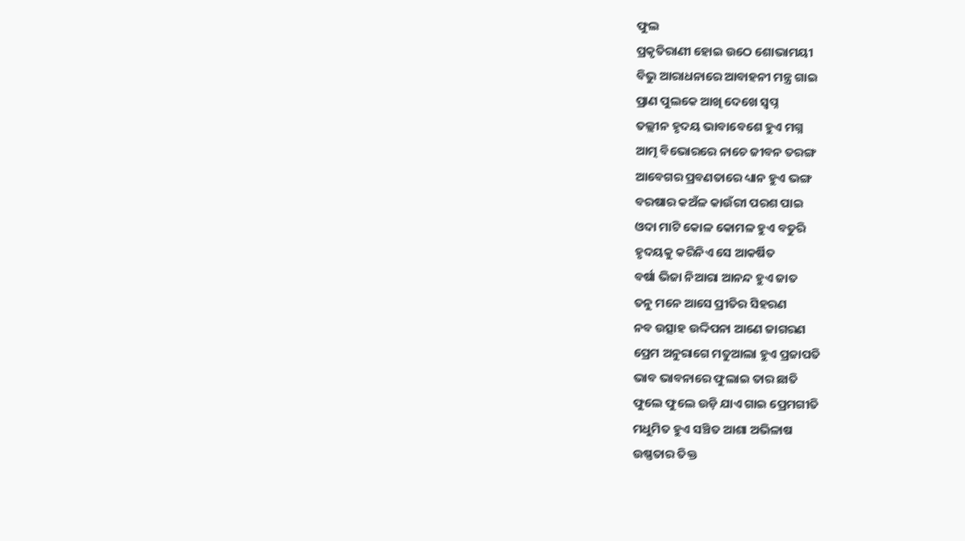ଫୁଲ
ପ୍ରକୃତିରାଣୀ ହୋଇ ଉଠେ ଶୋଭାମୟୀ
ବିଭୁ ଆରାଧନାରେ ଆବାହନୀ ମନ୍ତ୍ର ଗାଇ
ପ୍ରାଣ ପୁଲକେ ଆଖି ଦେଖେ ସ୍ୱପ୍ନ
ତଲ୍ଲୀନ ହୃଦୟ ଭାବାବେଶେ ହୁଏ ମଗ୍ନ
ଆତ୍ମ ବିଭୋରରେ ନାଚେ ଜୀବନ ତରଙ୍ଗ
ଆବେଗର ପ୍ରବଣତାରେ ଧ୍ୟାନ ହୁଏ ଭଙ୍ଗ
ବରଷାର କଅଁଳ କାଉଁରୀ ପରଶ ପାଇ
ଓଦା ମାଟି କୋଳ କୋମଳ ହୁଏ ବତୁରି
ହୃଦୟକୁ କରିନିଏ ସେ ଆକର୍ଷିତ
ବର୍ଷା ଭିଜା ନିଆରା ଆନନ୍ଦ ହୁଏ ଜାତ
ତନୁ ମନେ ଆସେ ପ୍ରୀତିର ସିହରଣ
ନବ ଉତ୍ସାହ ଉଦ୍ଦିପନା ଆଣେ ଜାଗରଣ
ପ୍ରେମ ଅନୁରାଗେ ମତୁଆଲା ହୁଏ ପ୍ରଜାପତି
ଭାବ ଭାବନାରେ ଫୁଲାଇ ତାର ଛାତି
ଫୁଲେ ଫୁଲେ ଉଡ଼ି ଯାଏ ଗାଇ ପ୍ରେମଗୀତି
ମଧୁମିତ ହୁଏ ସଞ୍ଚିତ ଆଶା ଅଭିଳାଷ
ଉଷ୍ଣତାର ତିକ୍ତ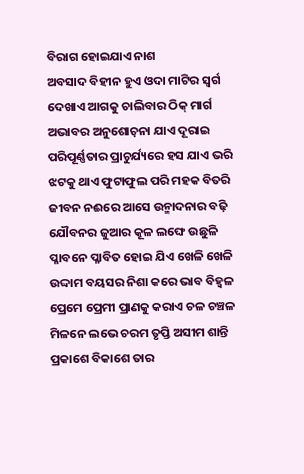ବିରାଗ ହୋଇଯାଏ ନାଶ
ଅବସାଦ ବିହୀନ ହୁଏ ଓଦା ମାଟିର ସ୍ବର୍ଗ
ଦେଖାଏ ଆଗକୁ ଚାଲିବାର ଠିକ୍ ମାର୍ଗ
ଅଭାବର ଅନୁଶୋଚ଼ନା ଯାଏ ଦୂରାଇ
ପରିପୂର୍ଣ୍ଣତାର ପ୍ରାଚୁର୍ଯ୍ୟରେ ହସ ଯାଏ ଭରି
ଝଟକୁ ଥାଏ ଫୁଟାଫୁଲ ପରି ମହକ ବିତରି
ଜୀବନ ନଈରେ ଆସେ ଉନ୍ମାଦନାର ବଢ଼ି
ଯୌବନର ଜୁଆର କୂଳ ଲଙ୍ଘେ ଉଛୁଳି
ପ୍ଳାବନେ ପ୍ଳାବିତ ହୋଇ ଯିଏ ଖେଳି ଖେଳି
ଉଦ୍ଦାମ ବୟସର ନିଶା କରେ ଭାବ ବିହ୍ୱଳ
ପ୍ରେମେ ପ୍ରେମୀ ପ୍ରାଣକୁ କରାଏ ଚଳ ଚଞ୍ଚଳ
ମିଳନେ ଲଭେ ଚରମ ତୃପ୍ତି ଅସୀମ ଶାନ୍ତି
ପ୍ରକାଶେ ବିକାଶେ ତାର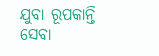ଯୁବା ରୂପକାନ୍ତି
ସେବା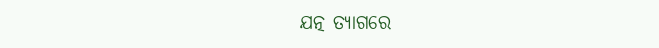ଯତ୍ନ ତ୍ୟାଗରେ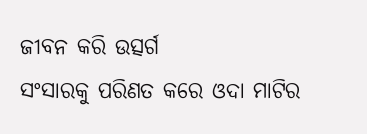ଜୀବନ କରି ଉତ୍ସର୍ଗ
ସଂସାରକୁ ପରିଣତ କରେ ଓଦା ମାଟିର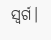ସ୍ୱର୍ଗ।